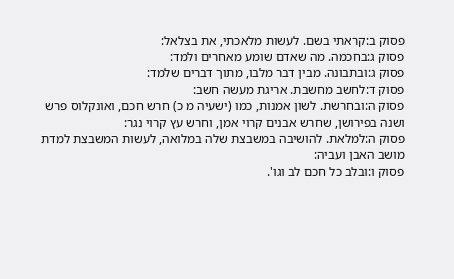פסוק ב:קראתי בשם. לעשות מלאכתי, את בצלאל:
פסוק ג:בחכמה. מה שאדם שומע מאחרים ולמד:
פסוק ג:ובתבונה. מבין דבר מלבו, מתוך דברים שלמד:
פסוק ד:לחשב מחשבת. אריגת מעשה חשב:
פסוק ה:ובחרשת. לשון אמנות, כמו (ישעיה מ כ) חרש חכם, ואונקלוס פרש ושנה בפירושן, שחרש אבנים קרוי אמן, וחרש עץ קרוי נגר:
פסוק ה:למלאת. להושיבה במשבצת שלה במלואה, לעשות המשבצת למדת מושב האבן ועביה:
פסוק ו:ובלב כל חכם לב וגו'.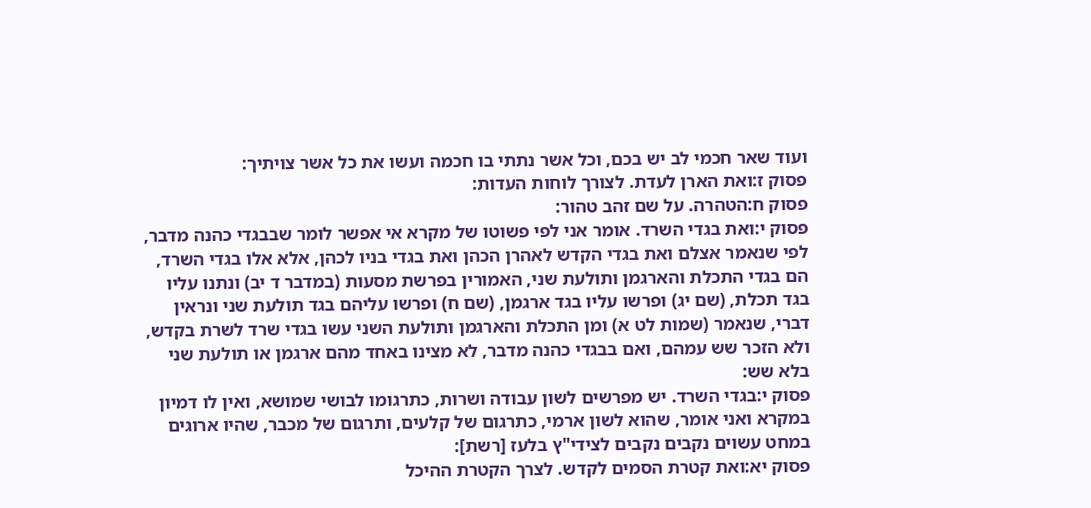ועוד שאר חכמי לב יש בכם, וכל אשר נתתי בו חכמה ועשו את כל אשר צויתיך:
פסוק ז:ואת הארן לעדת. לצורך לוחות העדות:
פסוק ח:הטהרה. על שם זהב טהור:
פסוק י:ואת בגדי השרד. אומר אני לפי פשוטו של מקרא אי אפשר לומר שבבגדי כהנה מדבר, לפי שנאמר אצלם ואת בגדי הקדש לאהרן הכהן ואת בגדי בניו לכהן, אלא אלו בגדי השרד, הם בגדי התכלת והארגמן ותולעת שני, האמורין בפרשת מסעות (במדבר ד יב) ונתנו עליו בגד תכלת, (שם יג) ופרשו עליו בגד ארגמן, (שם ח) ופרשו עליהם בגד תולעת שני ונראין דברי, שנאמר (שמות לט א) ומן התכלת והארגמן ותולעת השני עשו בגדי שרד לשרת בקדש, ולא הזכר שש עמהם, ואם בבגדי כהנה מדבר, לא מצינו באחד מהם ארגמן או תולעת שני בלא שש:
פסוק י:בגדי השרד. יש מפרשים לשון עבודה ושרות, כתרגומו לבושי שמושא, ואין לו דמיון במקרא ואני אומר, שהוא לשון ארמי, כתרגום של קלעים, ותרגום של מכבר, שהיו ארוגים במחט עשוים נקבים נקבים לצידי"ץ בלעז [רשת]:
פסוק יא:ואת קטרת הסמים לקדש. לצרך הקטרת ההיכל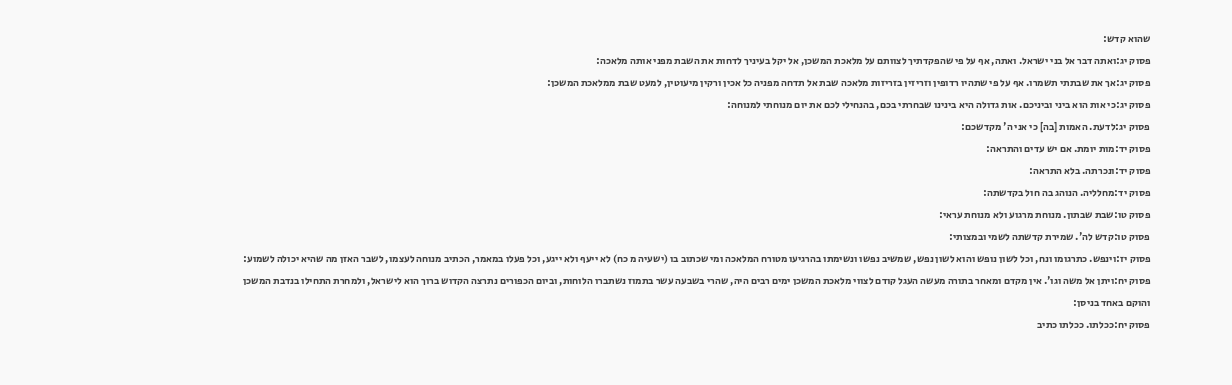שהוא קדש:
פסוק יג:ואתה דבר אל בני ישראל. ואתה, אף על פי שהפקדתיך לצוותם על מלאכת המשכן, אל יקל בעיניך לדחות את השבת מפני אותה מלאכה:
פסוק יג:אך את שבתתי תשמרו. אף על פי שתהיו רדופין וזריזין בזריזות מלאכה שבת אל תדחה מפניה כל אכין ורקין מיעוטין, למעט שבת ממלאכת המשכן:
פסוק יג:כי אות הוא ביני וביניכם. אות גדולה היא בינינו שבחרתי בכם, בהנחילי לכם את יום מנוחתי למנוחה:
פסוק יג:לדעת. האמות [בה] כי אני ה' מקדשכם:
פסוק יד:מות יומת. אם יש עדים והתראה:
פסוק יד:ונכרתה. בלא התראה:
פסוק יד:מחלליה. הנוהג בה חול בקדשתה:
פסוק טו:שבת שבתון. מנוחת מרגוע ולא מנוחת עראי:
פסוק טו:קדש לה'. שמירת קדשתה לשמי ובמצותי:
פסוק יז:וינפש. כתרגומו ונח, וכל לשון נופש והוא לשון נפש, שמשיב נפשו ונשימתו בהרגיעו מטורח המלאכה ומי שכתוב בו (ישעיה מ כח) לא ייעף ולא ייגע, וכל פעלו במאמר, הכתיב מנוחה לעצמו, לשבר האזן מה שהיא יכולה לשמוע:
פסוק יח:ויתן אל משה וגו'. אין מקדם ומאחר בתורה מעשה העגל קודם לצווי מלאכת המשכן ימים רבים היה, שהרי בשבעה עשר בתמוז נשתברו הלוחות, וביום הכפורים נתרצה הקדוש ברוך הוא לישראל, ולמחרת התחילו בנדבת המשכן והוקם באחד בניסן:
פסוק יח:ככלתו. ככלתו כתיב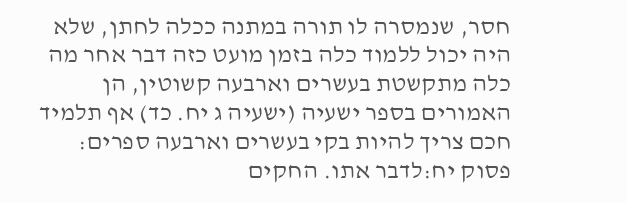חסר, שנמסרה לו תורה במתנה ככלה לחתן, שלא היה יכול ללמוד כלה בזמן מועט כזה דבר אחר מה כלה מתקשטת בעשרים וארבעה קשוטין, הן האמורים בספר ישעיה (ישעיה ג יח. כד) אף תלמיד חכם צריך להיות בקי בעשרים וארבעה ספרים:
פסוק יח:לדבר אתו. החקים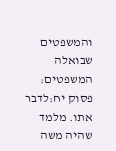והמשפטים שבואלה המשפטים:
פסוק יח:לדבר אתו. מלמד שהיה משה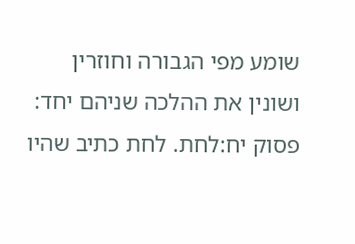שומע מפי הגבורה וחוזרין ושונין את ההלכה שניהם יחד:
פסוק יח:לחת. לחת כתיב שהיו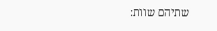שתיהם שוות: